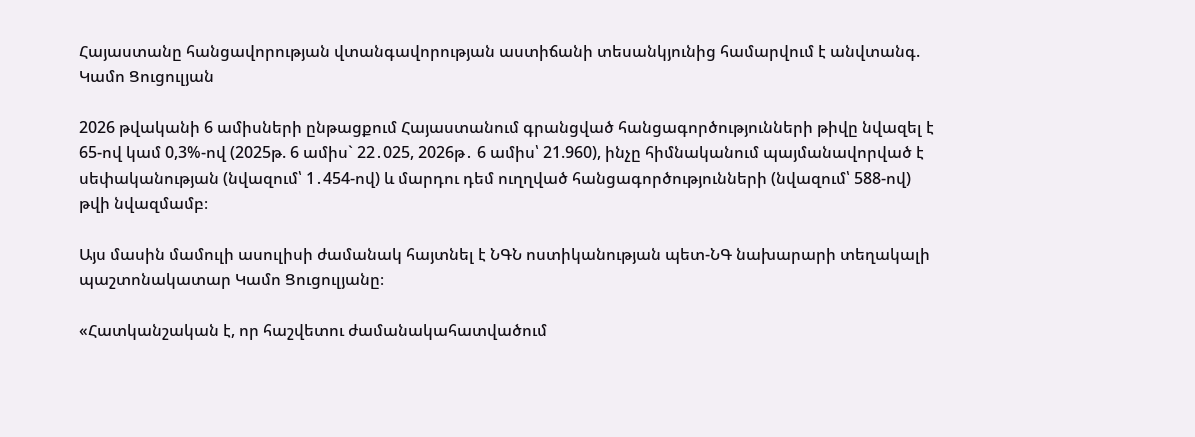Հայաստանը հանցավորության վտանգավորության աստիճանի տեսանկյունից համարվում է անվտանգ. Կամո Ցուցուլյան

2026 թվականի 6 ամիսների ընթացքում Հայաստանում գրանցված հանցագործությունների թիվը նվազել է 65-ով կամ 0,3%-ով (2025թ. 6 ամիս` 22․025, 2026թ․ 6 ամիս՝ 21.960), ինչը հիմնականում պայմանավորված է սեփականության (նվազում՝ 1․454-ով) և մարդու դեմ ուղղված հանցագործությունների (նվազում՝ 588-ով) թվի նվազմամբ։

Այս մասին մամուլի ասուլիսի ժամանակ հայտնել է ՆԳՆ ոստիկանության պետ-ՆԳ նախարարի տեղակալի պաշտոնակատար Կամո Ցուցուլյանը։

«Հատկանշական է, որ հաշվետու ժամանակահատվածում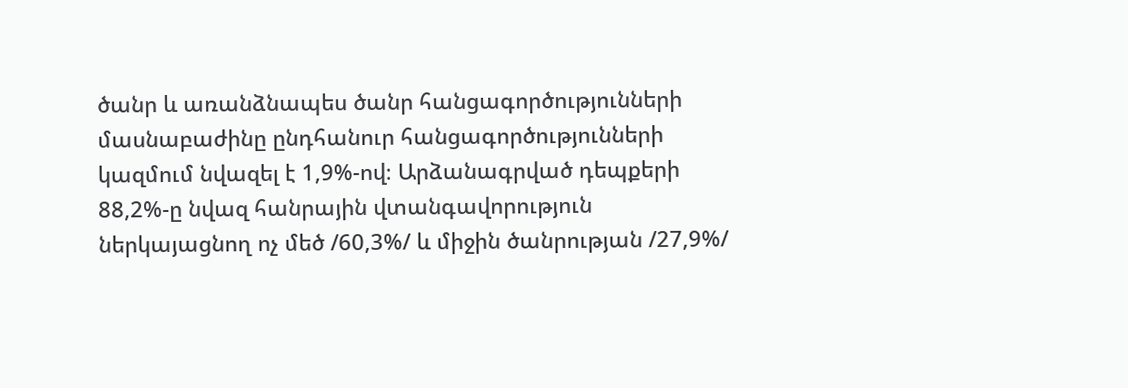ծանր և առանձնապես ծանր հանցագործությունների մասնաբաժինը ընդհանուր հանցագործությունների կազմում նվազել է 1,9%-ով։ Արձանագրված դեպքերի 88,2%-ը նվազ հանրային վտանգավորություն ներկայացնող ոչ մեծ /60,3%/ և միջին ծանրության /27,9%/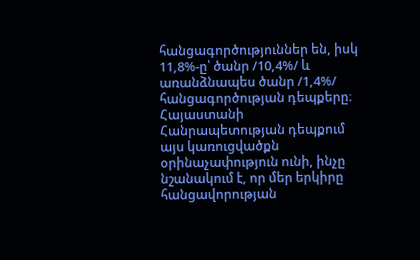հանցագործություններ են, իսկ 11,8%-ը՝ ծանր /10,4%/ և առանձնապես ծանր /1,4%/ հանցագործության դեպքերը։ Հայաստանի Հանրապետության դեպքում այս կառուցվածքն օրինաչափություն ունի, ինչը նշանակում է, որ մեր երկիրը հանցավորության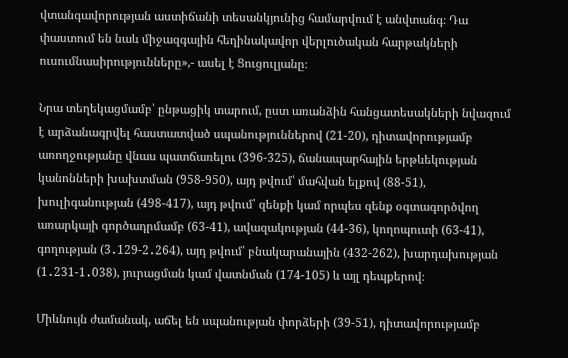վտանգավորության աստիճանի տեսանկյունից համարվում է անվտանգ։ Դա փաստում են նաև միջազգային հեղինակավոր վերլուծական հարթակների ուսումնասիրությունները»,- ասել է Ցուցուլյանը։

Նրա տեղեկացմամբ՝ ընթացիկ տարում, ըստ առանձին հանցատեսակների նվազում է արձանագրվել հաստատված սպանություններով (21-20), դիտավորությամբ առողջությանը վնաս պատճառելու (396-325), ճանապարհային երթևեկության կանոնների խախտման (958-950), այդ թվում՝ մահվան ելքով (88-51), խուլիգանության (498-417), այդ թվում՝ զենքի կամ որպես զենք օգտագործվող առարկայի գործադրմամբ (63-41), ավազակության (44-36), կողոպուտի (63-41), գողության (3․129-2․264), այդ թվում՝ բնակարանային (432-262), խարդախության (1․231-1․038), յուրացման կամ վատնման (174-105) և այլ դեպքերով։

Միևնույն ժամանակ, աճել են սպանության փորձերի (39-51), դիտավորությամբ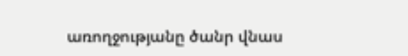առողջությանը ծանր վնաս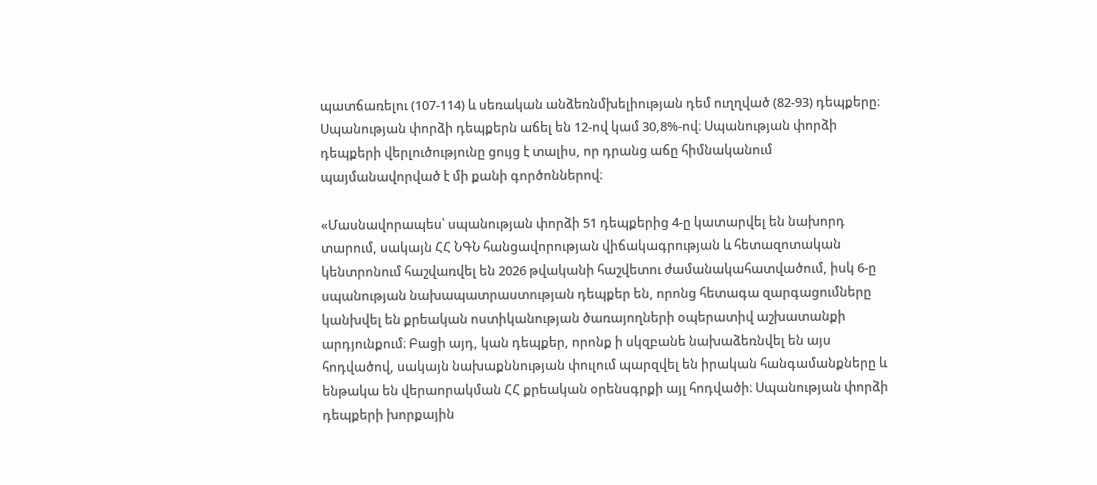պատճառելու (107-114) և սեռական անձեռնմխելիության դեմ ուղղված (82-93) դեպքերը։ Սպանության փորձի դեպքերն աճել են 12-ով կամ 30,8%-ով։ Սպանության փորձի դեպքերի վերլուծությունը ցույց է տալիս, որ դրանց աճը հիմնականում պայմանավորված է մի քանի գործոններով։

«Մասնավորապես՝ սպանության փորձի 51 դեպքերից 4-ը կատարվել են նախորդ տարում, սակայն ՀՀ ՆԳՆ հանցավորության վիճակագրության և հետազոտական կենտրոնում հաշվառվել են 2026 թվականի հաշվետու ժամանակահատվածում, իսկ 6-ը սպանության նախապատրաստության դեպքեր են, որոնց հետագա զարգացումները կանխվել են քրեական ոստիկանության ծառայողների օպերատիվ աշխատանքի արդյունքում։ Բացի այդ, կան դեպքեր, որոնք ի սկզբանե նախաձեռնվել են այս հոդվածով, սակայն նախաքննության փուլում պարզվել են իրական հանգամանքները և ենթակա են վերաորակման ՀՀ քրեական օրենսգրքի այլ հոդվածի։ Սպանության փորձի դեպքերի խորքային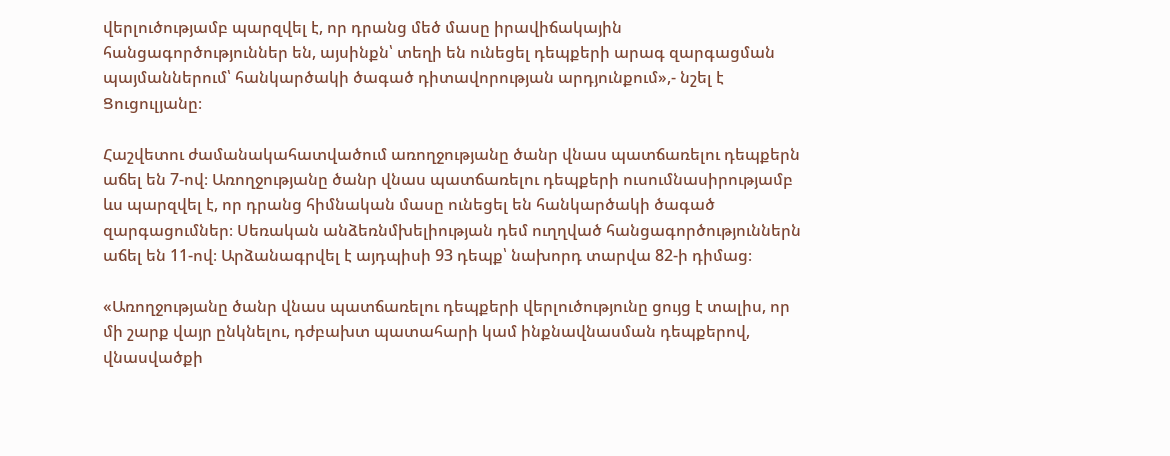վերլուծությամբ պարզվել է, որ դրանց մեծ մասը իրավիճակային հանցագործություններ են, այսինքն՝ տեղի են ունեցել դեպքերի արագ զարգացման պայմաններում՝ հանկարծակի ծագած դիտավորության արդյունքում»,- նշել է Ցուցուլյանը։

Հաշվետու ժամանակահատվածում առողջությանը ծանր վնաս պատճառելու դեպքերն աճել են 7-ով։ Առողջությանը ծանր վնաս պատճառելու դեպքերի ուսումնասիրությամբ ևս պարզվել է, որ դրանց հիմնական մասը ունեցել են հանկարծակի ծագած զարգացումներ։ Սեռական անձեռնմխելիության դեմ ուղղված հանցագործություններն աճել են 11-ով։ Արձանագրվել է այդպիսի 93 դեպք՝ նախորդ տարվա 82-ի դիմաց։

«Առողջությանը ծանր վնաս պատճառելու դեպքերի վերլուծությունը ցույց է տալիս, որ մի շարք վայր ընկնելու, դժբախտ պատահարի կամ ինքնավնասման դեպքերով, վնասվածքի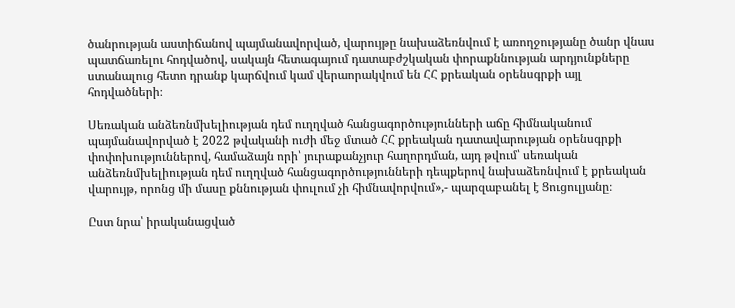ծանրության աստիճանով պայմանավորված, վարույթը նախաձեռնվում է առողջությանը ծանր վնաս պատճառելու հոդվածով, սակայն հետագայում դատաբժշկական փորաքննության արդյունքները ստանալուց հետո դրանք կարճվում կամ վերաորակվում են ՀՀ քրեական օրենսգրքի այլ հոդվածների։

Սեռական անձեռնմխելիության դեմ ուղղված հանցագործությունների աճը հիմնականում պայմանավորված է 2022 թվականի ուժի մեջ մտած ՀՀ քրեական դատավարության օրենսգրքի փոփոխություններով, համաձայն որի՝ յուրաքանչյուր հաղորդման, այդ թվում՝ սեռական անձեռնմխելիության դեմ ուղղված հանցագործությունների դեպքերով նախաձեռնվում է քրեական վարույթ, որոնց մի մասը քննության փուլում չի հիմնավորվում»,- պարզաբանել է Ցուցուլյանը։

Ըստ նրա՝ իրականացված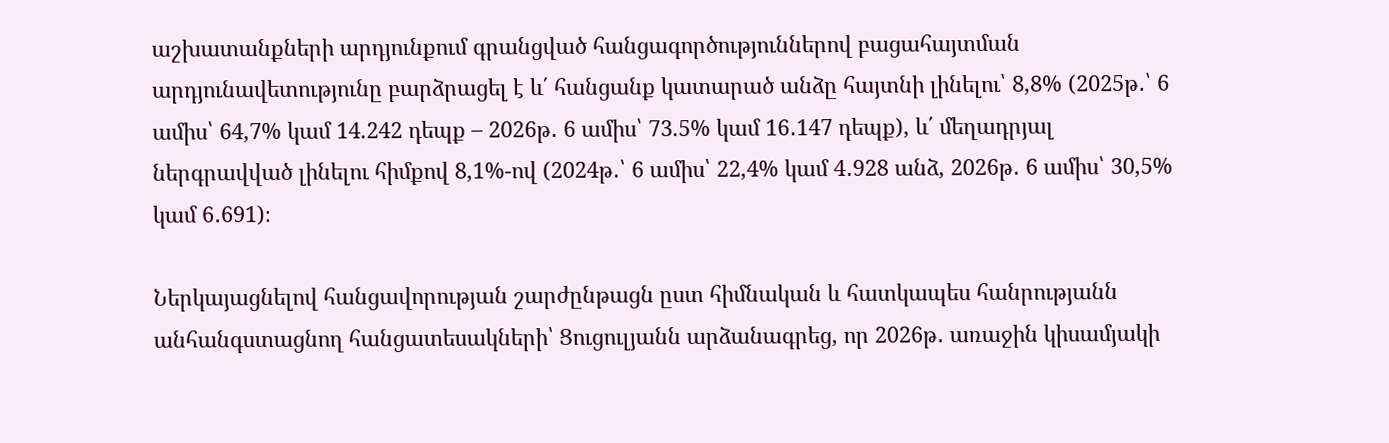աշխատանքների արդյունքում գրանցված հանցագործություններով բացահայտման արդյունավետությունը բարձրացել է և΄ հանցանք կատարած անձը հայտնի լինելու՝ 8,8% (2025թ․՝ 6 ամիս՝ 64,7% կամ 14.242 դեպք – 2026թ․ 6 ամիս՝ 73.5% կամ 16․147 դեպք), և΄ մեղադրյալ ներգրավված լինելու հիմքով 8,1%-ով (2024թ․՝ 6 ամիս՝ 22,4% կամ 4․928 անձ, 2026թ․ 6 ամիս՝ 30,5% կամ 6․691)։

Ներկայացնելով հանցավորության շարժընթացն ըստ հիմնական և հատկապես հանրությանն անհանգստացնող հանցատեսակների՝ Ցուցուլյանն արձանագրեց, որ 2026թ․ առաջին կիսամյակի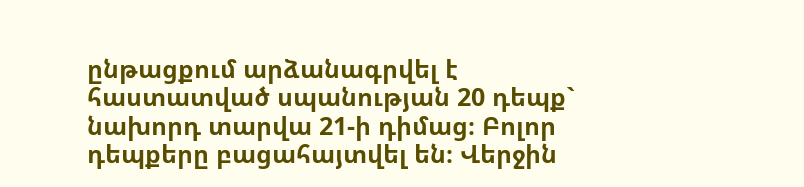ընթացքում արձանագրվել է հաստատված սպանության 20 դեպք` նախորդ տարվա 21-ի դիմաց։ Բոլոր դեպքերը բացահայտվել են։ Վերջին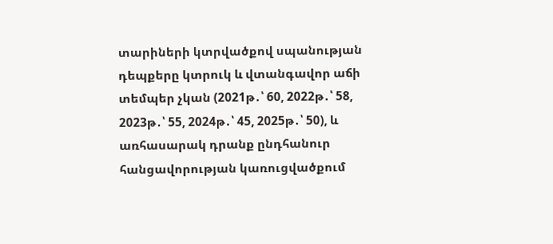տարիների կտրվածքով սպանության դեպքերը կտրուկ և վտանգավոր աճի տեմպեր չկան (2021թ․՝ 60, 2022թ․՝ 58, 2023թ․՝ 55, 2024թ․՝ 45, 2025թ․՝ 50), և առհասարակ դրանք ընդհանուր հանցավորության կառուցվածքում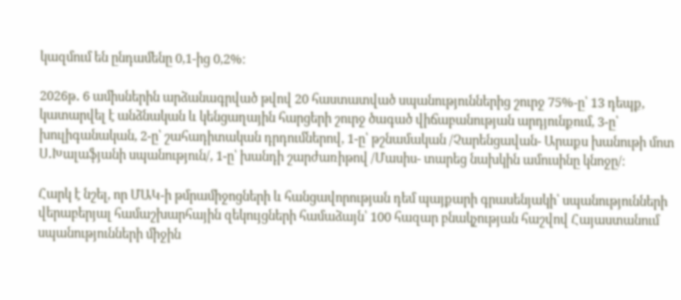կազմում են ընդամենը 0,1-ից 0,2%։

2026թ․ 6 ամիսներին արձանագրված թվով 20 հաստատված սպանություններից շուրջ 75%-ը՝ 13 դեպք, կատարվել է անձնական և կենցաղային հարցերի շուրջ ծագած վիճաբանության արդյունքում, 3-ը՝ խուլիգանական, 2-ը՝ շահադիտական դրդումներով, 1-ը՝ թշնամական /Չարենցավան- Արաքս խանութի մոտ Ս․Խալաֆյանի սպանություն/, 1-ը՝ խանդի շարժառիթով /Մասիս- տարեց նախկին ամուսինը կնոջը/։

Հարկ է նշել, որ ՄԱԿ-ի թմրամիջոցների և հանցավորության դեմ պայքարի գրասենյակի՝ սպանությունների վերաբերյալ համաշխարհային զեկույցների համաձայն՝ 100 հազար բնակչության հաշվով Հայաստանում սպանությունների միջին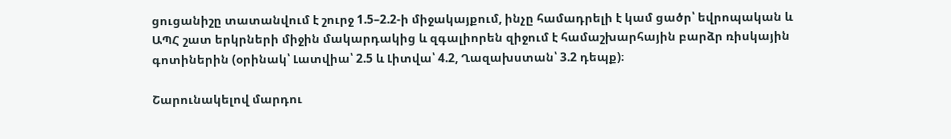ցուցանիշը տատանվում է շուրջ 1.5–2.2-ի միջակայքում, ինչը համադրելի է կամ ցածր՝ եվրոպական և ԱՊՀ շատ երկրների միջին մակարդակից և զգալիորեն զիջում է համաշխարհային բարձր ռիսկային գոտիներին (օրինակ՝ Լատվիա՝ 2.5 և Լիտվա՝ 4.2, Ղազախստան՝ 3.2 դեպք)։

Շարունակելով մարդու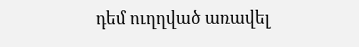դեմ ուղղված առավել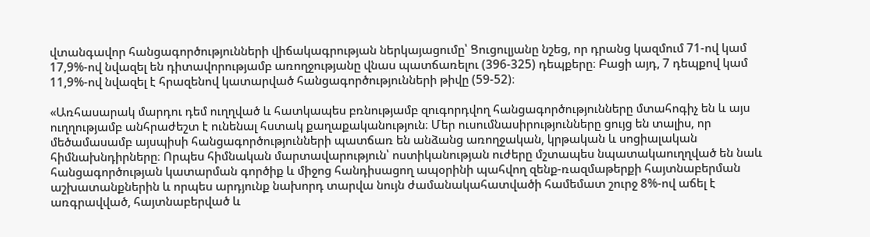վտանգավոր հանցագործությունների վիճակագրության ներկայացումը՝ Ցուցուլյանը նշեց, որ դրանց կազմում 71-ով կամ 17,9%-ով նվազել են դիտավորությամբ առողջությանը վնաս պատճառելու (396-325) դեպքերը։ Բացի այդ, 7 դեպքով կամ 11,9%-ով նվազել է հրազենով կատարված հանցագործությունների թիվը (59-52)։

«Առհասարակ մարդու դեմ ուղղված և հատկապես բռնությամբ զուգորդվող հանցագործությունները մտահոգիչ են և այս ուղղությամբ անհրաժեշտ է ունենալ հստակ քաղաքականություն։ Մեր ուսումնասիրությունները ցույց են տալիս, որ մեծամասամբ այսպիսի հանցագործությունների պատճառ են անձանց առողջական, կրթական և սոցիալական հիմնախնդիրները։ Որպես հիմնական մարտավարություն՝ ոստիկանության ուժերը մշտապես նպատակաուղղված են նաև հանցագործության կատարման գործիք և միջոց հանդիսացող ապօրինի պահվող զենք-ռազմաթերքի հայտնաբերման աշխատանքներին և որպես արդյունք նախորդ տարվա նույն ժամանակահատվածի համեմատ շուրջ 8%-ով աճել է առգրավված, հայտնաբերված և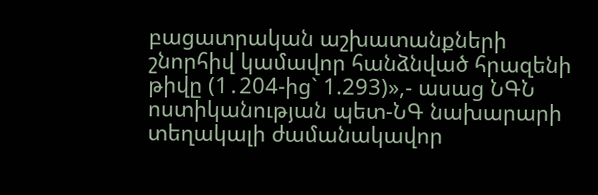բացատրական աշխատանքների շնորհիվ կամավոր հանձնված հրազենի թիվը (1․204-ից` 1.293)»,- ասաց ՆԳՆ ոստիկանության պետ-ՆԳ նախարարի տեղակալի ժամանակավոր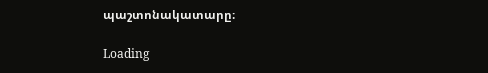պաշտոնակատարը։

Loading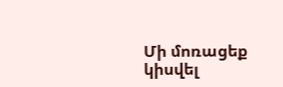Մի մոռացեք կիսվել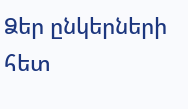Ձեր ընկերների հետ